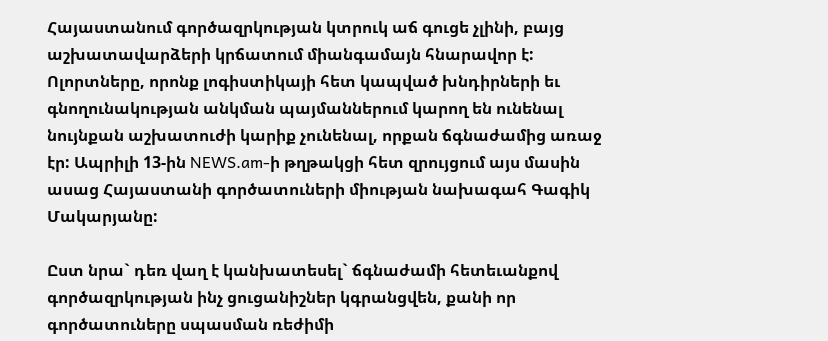Հայաստանում գործազրկության կտրուկ աճ գուցե չլինի, բայց աշխատավարձերի կրճատում միանգամայն հնարավոր է: Ոլորտները, որոնք լոգիստիկայի հետ կապված խնդիրների եւ գնողունակության անկման պայմաններում կարող են ունենալ նույնքան աշխատուժի կարիք չունենալ, որքան ճգնաժամից առաջ էր: Ապրիլի 13-ին NEWS.am-ի թղթակցի հետ զրույցում այս մասին ասաց Հայաստանի գործատուների միության նախագահ Գագիկ Մակարյանը:

Ըստ նրա` դեռ վաղ է կանխատեսել` ճգնաժամի հետեւանքով գործազրկության ինչ ցուցանիշներ կգրանցվեն, քանի որ գործատուները սպասման ռեժիմի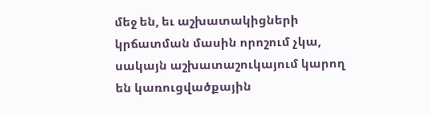մեջ են, եւ աշխատակիցների կրճատման մասին որոշում չկա, սակայն աշխատաշուկայում կարող են կառուցվածքային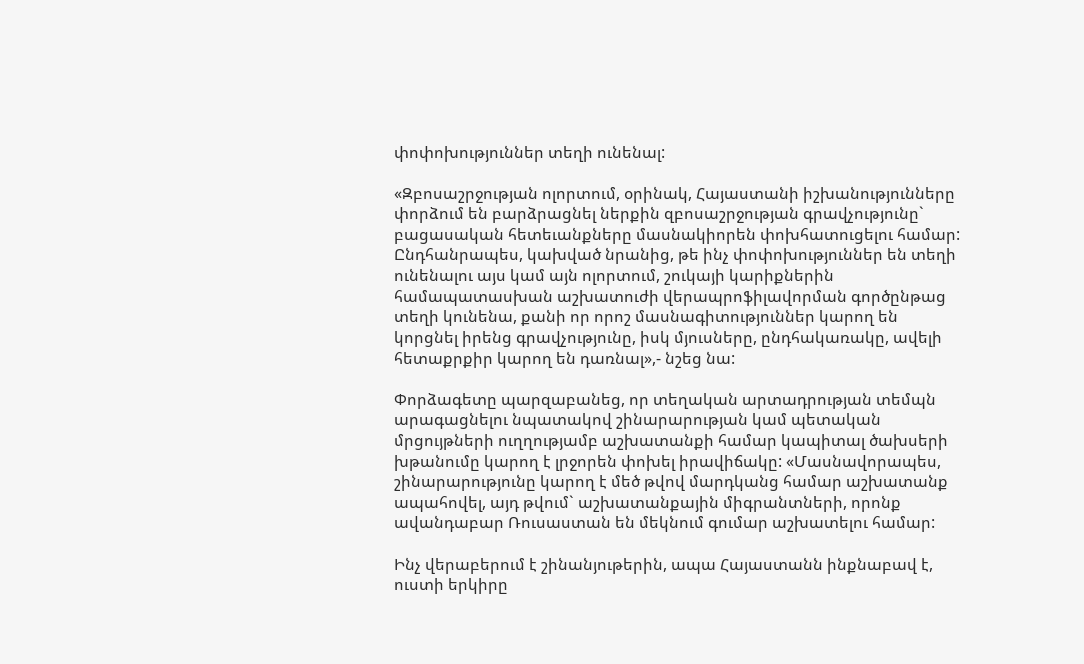փոփոխություններ տեղի ունենալ:

«Զբոսաշրջության ոլորտում, օրինակ, Հայաստանի իշխանությունները փորձում են բարձրացնել ներքին զբոսաշրջության գրավչությունը` բացասական հետեւանքները մասնակիորեն փոխհատուցելու համար: Ընդհանրապես, կախված նրանից, թե ինչ փոփոխություններ են տեղի ունենալու այս կամ այն ոլորտում, շուկայի կարիքներին համապատասխան աշխատուժի վերապրոֆիլավորման գործընթաց տեղի կունենա, քանի որ որոշ մասնագիտություններ կարող են կորցնել իրենց գրավչությունը, իսկ մյուսները, ընդհակառակը, ավելի հետաքրքիր կարող են դառնալ»,- նշեց նա:

Փորձագետը պարզաբանեց, որ տեղական արտադրության տեմպն արագացնելու նպատակով շինարարության կամ պետական մրցույթների ուղղությամբ աշխատանքի համար կապիտալ ծախսերի խթանումը կարող է լրջորեն փոխել իրավիճակը: «Մասնավորապես, շինարարությունը կարող է մեծ թվով մարդկանց համար աշխատանք ապահովել, այդ թվում` աշխատանքային միգրանտների, որոնք ավանդաբար Ռուսաստան են մեկնում գումար աշխատելու համար:

Ինչ վերաբերում է շինանյութերին, ապա Հայաստանն ինքնաբավ է, ուստի երկիրը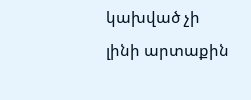կախված չի լինի արտաքին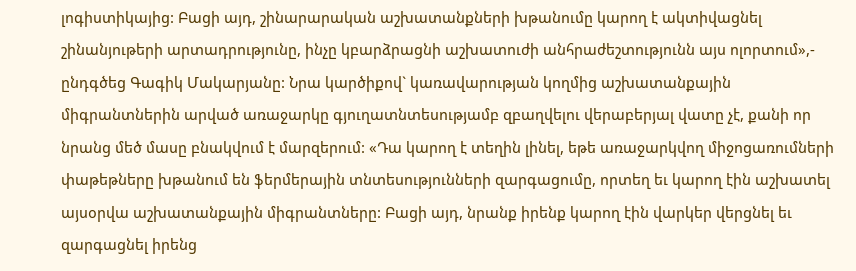լոգիստիկայից: Բացի այդ, շինարարական աշխատանքների խթանումը կարող է ակտիվացնել շինանյութերի արտադրությունը, ինչը կբարձրացնի աշխատուժի անհրաժեշտությունն այս ոլորտում»,- ընդգծեց Գագիկ Մակարյանը: Նրա կարծիքով` կառավարության կողմից աշխատանքային միգրանտներին արված առաջարկը գյուղատնտեսությամբ զբաղվելու վերաբերյալ վատը չէ, քանի որ նրանց մեծ մասը բնակվում է մարզերում: «Դա կարող է տեղին լինել, եթե առաջարկվող միջոցառումների փաթեթները խթանում են ֆերմերային տնտեսությունների զարգացումը, որտեղ եւ կարող էին աշխատել այսօրվա աշխատանքային միգրանտները: Բացի այդ, նրանք իրենք կարող էին վարկեր վերցնել եւ զարգացնել իրենց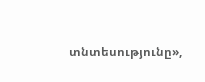տնտեսությունը»,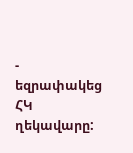- եզրափակեց ՀԿ ղեկավարը: